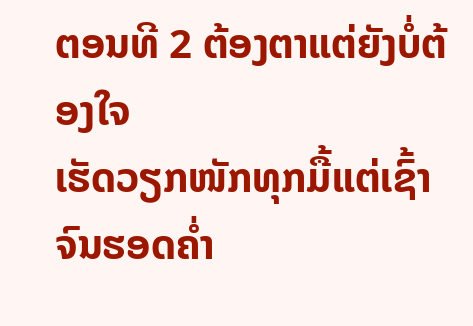ຕອນທີ 2 ຕ້ອງຕາແຕ່ຍັງບໍ່ຕ້ອງໃຈ
ເຮັດວຽກໜັກທຸກມື້ແຕ່ເຊົ້າຈົນຮອດຄ່ຳ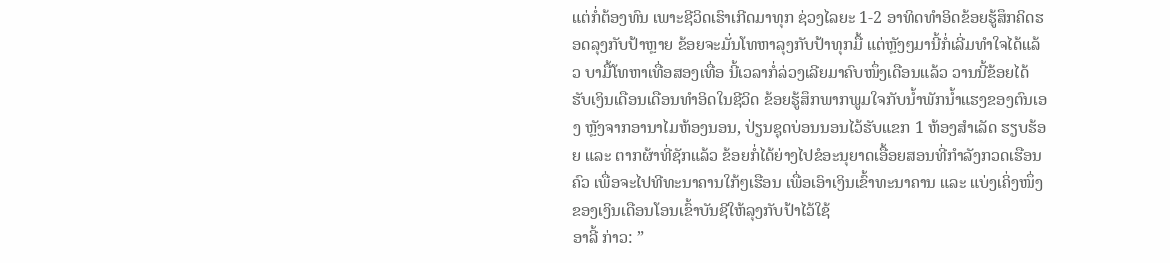ແຕ່ກໍ່ຕ້ອງທົນ ເພາະຊີວິດເຮົາເກີດມາທຸກ ຊ່ວງໄລຍະ 1-2 ອາທິດທຳອິດຂ້ອຍຮູ້ສຶກຄິດຮອດລຸງກັບປ້າຫຼາຍ ຂ້ອຍຈະມັ່ນໂທຫາລຸງກັບປ້າທຸກມື້ ແຕ່ຫຼັງໆມານີ້ກໍ່ເລີ່ມທຳໃຈໄດ້ແລ້ວ ບາມື້ໂທຫາເທື່ອສອງເທື່ອ ນີ້ເວລາກໍ່ລ່ວງເລີຍມາຄົບໜຶ່ງເດືອນແລ້ວ ວານນີ້ຂ້ອຍໄດ້ຮັບເງິນເດືອນເດືອນທຳອິດໃນຊີວິດ ຂ້ອຍຮູ້ສຶກພາກພູມໃຈກັບນ້ຳພັກນ້ຳແຮງຂອງຕົນເອງ ຫຼັງຈາກອານາໄມຫ້ອງນອນ, ປ່ຽນຊຸດບ່ອນນອນໄວ້ຮັບແຂກ 1 ຫ້ອງສຳເລັດ ຮຽບຮ້ອຍ ແລະ ຕາກຜ້າທີ່ຊັກແລ້ວ ຂ້ອຍກໍ່ໄດ້ຍ່າງໄປຂໍອະນຸຍາດເອື້ອຍສອນທີ່ກຳລັງກວດເຮືອນຄົວ ເພື່ອຈະໄປທີທະນາຄານໃກ້ໆເຮືອນ ເພື່ອເອົາເງິນເຂົ້າທະນາຄານ ແລະ ແບ່ງເຄິ່ງໜຶ່ງຂອງເງິນເດືອນໂອນເຂົ້າບັນຊີໃຫ້ລຸງກັບປ້າໄວ້ໃຊ້
ອາລີ້ ກ່າວ: ”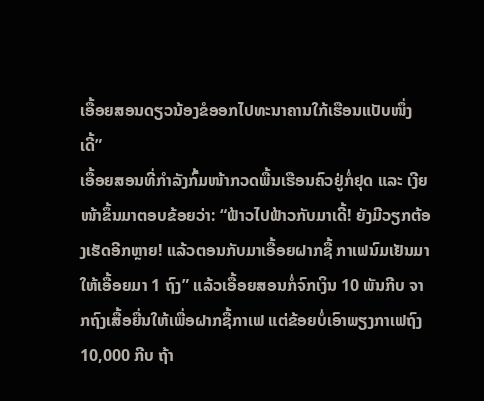ເອື້ອຍສອນດຽວນ້ອງຂໍອອກໄປທະນາຄານໃກ້ເຮືອນແປັບໜຶ່ງເດີ້”
ເອື້ອຍສອນທີ່ກຳລັງກົ້ມໜ້າກວດພື້ນເຮືອນຄົວຢູ່ກໍ່ຢຸດ ແລະ ເງີຍໜ້າຂຶ້ນມາຕອບຂ້ອຍວ່າ: “ຟ້າວໄປຟ້າວກັບມາເດີ້! ຍັງມີວຽກຕ້ອງເຮັດອີກຫຼາຍ! ແລ້ວຕອນກັບມາເອື້ອຍຝາກຊື້ ກາເຟນົມເຢັນມາໃຫ້ເອື້ອຍມາ 1 ຖົງ” ແລ້ວເອື້ອຍສອນກໍ່ຈົກເງິນ 10 ພັນກີບ ຈາກຖົງເສື້ອຍື່ນໃຫ້ເພື່ອຝາກຊື້ກາເຟ ແຕ່ຂ້ອຍບໍ່ເອົາພຽງກາເຟຖົງ 10,000 ກີບ ຖ້າ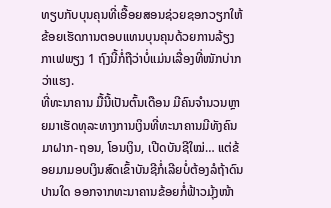ທຽບກັບບຸນຄຸນທີ່ເອື້ອຍສອນຊ່ວຍຊອກວຽກໃຫ້ຂ້ອຍເຮັດການຕອບແທນບຸນຄຸນດ້ວຍການລ້ຽງກາເຟພຽງ 1 ຖົງນີ້ກໍ່ຖືວ່າບໍ່ແມ່ນເລື່ອງທີ່ໜັກບ່າກວ່າແຮງ.
ທີ່ທະນາຄານ ມື້ນີ້ເປັນຕົ້ນເດືອນ ມີຄົນຈຳນວນຫຼາຍມາເຮັດທຸລະທາງການເງິນທີ່ທະນາຄານມີທັງຄົນມາຝາກ-ຖອນ, ໂອນເງິນ, ເປີດບັນຊີໃໝ່… ແຕ່ຂ້ອຍມາມອບເງິນສົດເຂົ້າບັນຊີກໍ່ເລີຍບໍ່ຕ້ອງລໍຖ້າດົນປານໃດ ອອກຈາກທະນາຄານຂ້ອຍກໍ່ຟ້າວມຸ້ງໜ້າ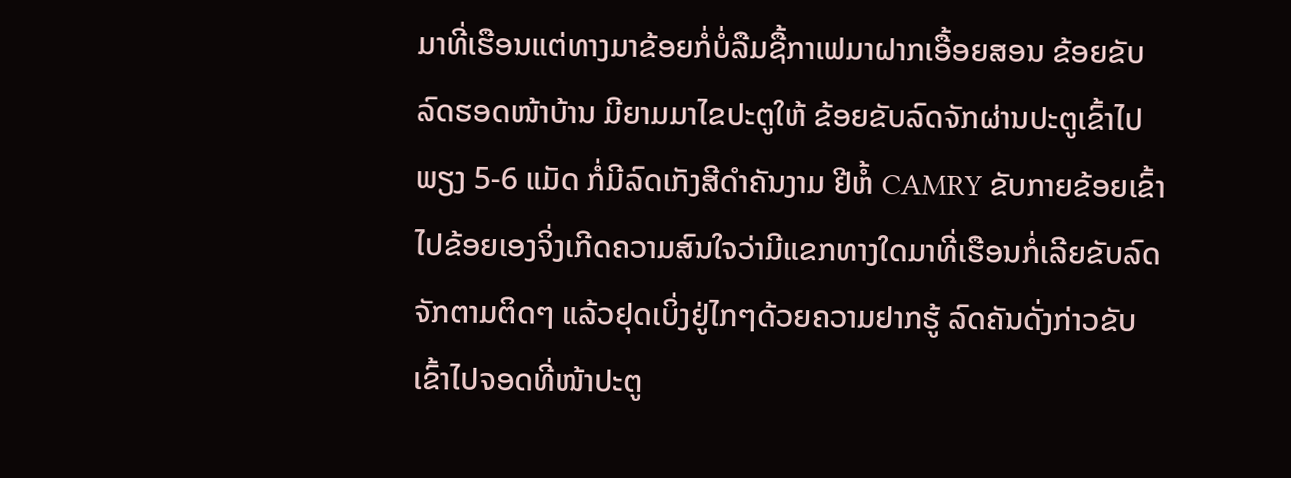ມາທີ່ເຮືອນແຕ່ທາງມາຂ້ອຍກໍ່ບໍ່ລືມຊື້ກາເຟມາຝາກເອື້ອຍສອນ ຂ້ອຍຂັບລົດຮອດໜ້າບ້ານ ມີຍາມມາໄຂປະຕູໃຫ້ ຂ້ອຍຂັບລົດຈັກຜ່ານປະຕູເຂົ້າໄປພຽງ 5-6 ແມັດ ກໍ່ມີລົດເກັງສີດຳຄັນງາມ ຢີຫໍ້ CAMRY ຂັບກາຍຂ້ອຍເຂົ້າໄປຂ້ອຍເອງຈິ່ງເກີດຄວາມສົນໃຈວ່າມີແຂກທາງໃດມາທີ່ເຮືອນກໍ່ເລີຍຂັບລົດຈັກຕາມຕິດໆ ແລ້ວຢຸດເບິ່ງຢູ່ໄກໆດ້ວຍຄວາມຢາກຮູ້ ລົດຄັນດັ່ງກ່າວຂັບເຂົ້າໄປຈອດທີ່ໜ້າປະຕູ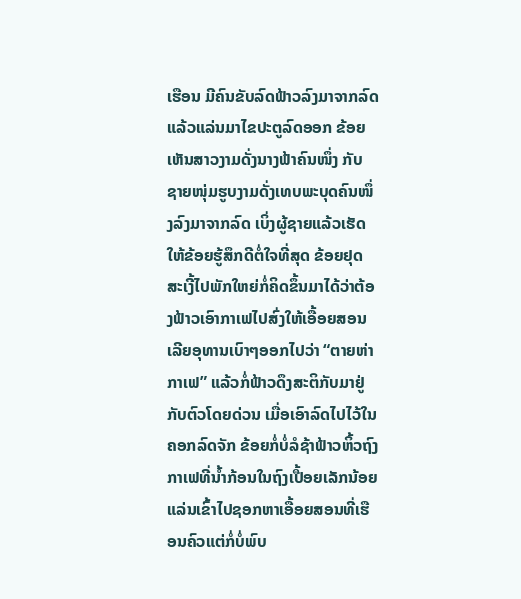ເຮືອນ ມີຄົນຂັບລົດຟ້າວລົງມາຈາກລົດແລ້ວແລ່ນມາໄຂປະຕູລົດອອກ ຂ້ອຍເຫັນສາວງາມດັ່ງນາງຟ້າຄົນໜຶ່ງ ກັບ ຊາຍໜຸ່ມຮູບງາມດັ່ງເທບພະບຸດຄົນໜຶ່ງລົງມາຈາກລົດ ເບິ່ງຜູ້ຊາຍແລ້ວເຮັດໃຫ້ຂ້ອຍຮູ້ສຶກດີຕໍ່ໃຈທີ່ສຸດ ຂ້ອຍຢຸດສະເງີ້ໄປພັກໃຫຍ່ກໍ່ຄິດຂຶ້ນມາໄດ້ວ່າຕ້ອງຟ້າວເອົາກາເຟໄປສົ່ງໃຫ້ເອື້ອຍສອນເລີຍອຸທານເບົາໆອອກໄປວ່າ “ຕາຍຫ່າ ກາເຟ” ແລ້ວກໍ່ຟ້າວດຶງສະຕິກັບມາຢູ່ກັບຕົວໂດຍດ່ວນ ເມື່ອເອົາລົດໄປໄວ້ໃນຄອກລົດຈັກ ຂ້ອຍກໍ່ບໍ່ລໍຊ້າຟ້າວຫິ້ວຖົງກາເຟທີ່ນ້ຳກ້ອນໃນຖົງເປື້ອຍເລັກນ້ອຍແລ່ນເຂົ້າໄປຊອກຫາເອື້ອຍສອນທີ່ເຮືອນຄົວແຕ່ກໍ່ບໍ່ພົບ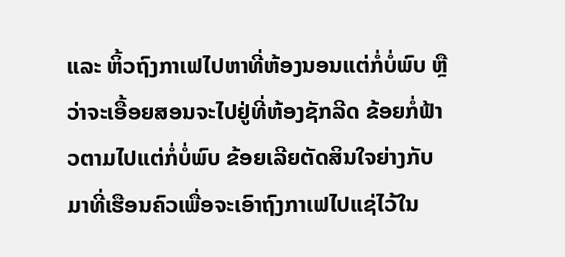ແລະ ຫິ້ວຖົງກາເຟໄປຫາທີ່ຫ້ອງນອນແຕ່ກໍ່ບໍ່ພົບ ຫຼື ວ່າຈະເອື້ອຍສອນຈະໄປຢູ່ທີ່ຫ້ອງຊັກລີດ ຂ້ອຍກໍ່ຟ້າວຕາມໄປແຕ່ກໍ່ບໍ່ພົບ ຂ້ອຍເລີຍຕັດສິນໃຈຍ່າງກັບມາທີ່ເຮືອນຄົວເພື່ອຈະເອົາຖົງກາເຟໄປແຊ່ໄວ້ໃນ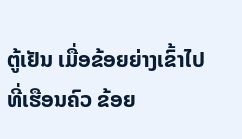ຕູ້ເຢັນ ເມື່ອຂ້ອຍຍ່າງເຂົ້າໄປທີ່ເຮືອນຄົວ ຂ້ອຍ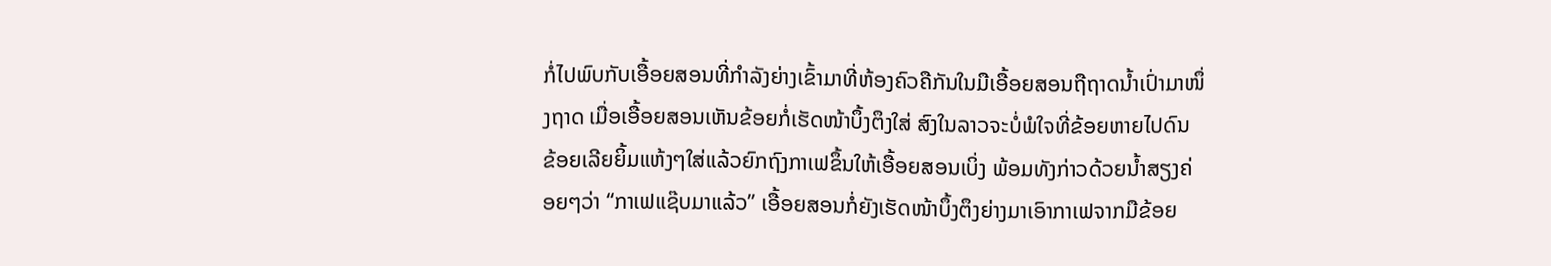ກໍ່ໄປພົບກັບເອື້ອຍສອນທີ່ກຳລັງຍ່າງເຂົ້າມາທີ່ຫ້ອງຄົວຄືກັນໃນມືເອື້ອຍສອນຖືຖາດນ້ຳເປົ່າມາໜຶ່ງຖາດ ເມື່ອເອື້ອຍສອນເຫັນຂ້ອຍກໍ່ເຮັດໜ້າບຶ້ງຕຶງໃສ່ ສົງໃນລາວຈະບໍ່ພໍໃຈທີ່ຂ້ອຍຫາຍໄປດົນ ຂ້ອຍເລີຍຍິ້ມແຫ້ງໆໃສ່ແລ້ວຍົກຖົງກາເຟຂຶ້ນໃຫ້ເອື້ອຍສອນເບິ່ງ ພ້ອມທັງກ່າວດ້ວຍນ້ຳສຽງຄ່ອຍໆວ່າ “ກາເຟແຊ໊ບມາແລ້ວ” ເອື້ອຍສອນກໍ່ຍັງເຮັດໜ້າບຶ້ງຕຶງຍ່າງມາເອົາກາເຟຈາກມືຂ້ອຍ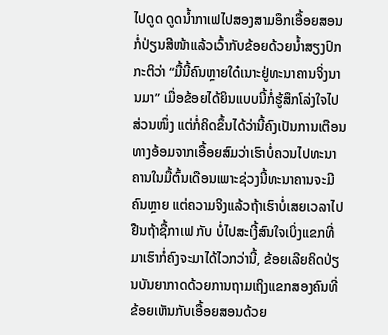ໄປດູດ ດູດນ້ຳກາເຟໄປສອງສາມອຶກເອື້ອຍສອນກໍ່ປ່ຽນສີໜ້າແລ້ວເວົ້າກັບຂ້ອຍດ້ວຍນ້ຳສຽງປົກກະຕິວ່າ “ມື້ນີ້ຄົນຫຼາຍໃດ໋ເນາະຢູ່ທະນາຄານຈິ່ງນານມາ” ເມື່ອຂ້ອຍໄດ້ຍິນແບບນີ້ກໍ່ຮູ້ສຶກໂລ່ງໃຈໄປສ່ວນໜຶ່ງ ແຕ່ກໍ່ຄິດຂຶ້ນໄດ້ວ່ານີ້ຄົງເປັນການເຕືອນທາງອ້ອມຈາກເອື້ອຍສົມວ່າເຮົາບໍ່ຄວນໄປທະນາຄານໃນມື້ຕົ້ນເດືອນເພາະຊ່ວງນີ້ທະນາຄານຈະມີຄົນຫຼາຍ ແຕ່ຄວາມຈິງແລ້ວຖ້າເຮົາບໍ່ເສຍເວລາໄປຢືນຖ້າຊື້ກາເຟ ກັບ ບໍ່ໄປສະເງີ້ສົນໃຈເບິ່ງແຂກທີ່ມາເຮົາກໍ່ຄົງຈະມາໄດ້ໄວກວ່ານີ້, ຂ້ອຍເລີຍຄິດປ່ຽນບັນຍາກາດດ້ວຍການຖາມເຖິງແຂກສອງຄົນທີ່ຂ້ອຍເຫັນກັບເອື້ອຍສອນດ້ວຍ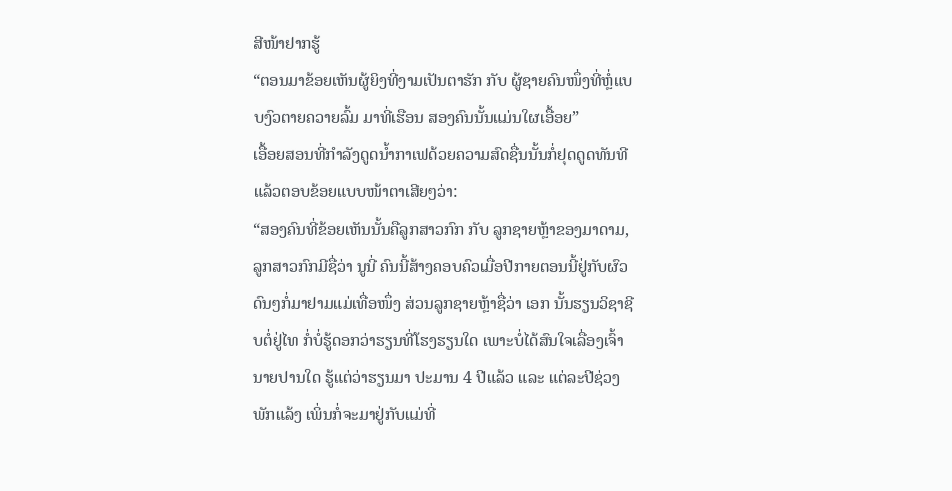ສີໜ້າຢາກຮູ້
“ຕອນມາຂ້ອຍເຫັນຜູ້ຍິງທີ່ງາມເປັນຕາຮັກ ກັບ ຜູ້ຊາຍຄົນໜຶ່ງທີ່ຫຼໍ່ແບບງົວຕາຍຄວາຍລົ້ມ ມາທີ່ເຮືອນ ສອງຄົນນັ້ນແມ່ນໃຜເອື້ອຍ”
ເອື້ອຍສອນທີ່ກຳລັງດູດນ້ຳກາເຟດ້ວຍຄວາມສົດຊື່ນນັ້ນກໍ່ຢຸດດູດທັນທີ ແລ້ວຕອບຂ້ອຍແບບໜ້າຕາເສີຍໆວ່າ:
“ສອງຄົນທີ່ຂ້ອຍເຫັນນັ້ນຄືລູກສາວກົກ ກັບ ລູກຊາຍຫຼ້າຂອງມາດາມ, ລູກສາວກົກມີຊື່ວ່າ ນູນີ່ ຄົນນີ້ສ້າງຄອບຄົວເມື່ອປີກາຍຕອນນີ້ຢູ່ກັບຜົວ ດົນໆກໍ່ມາຢາມແມ່ເທື່ອໜຶ່ງ ສ່ວນລູກຊາຍຫຼ້າຊື່ວ່າ ເອກ ນັ້ນຮຽນວິຊາຊີບຕໍ່ຢູ່ໄທ ກໍ່ບໍ່ຮູ້ດອກວ່າຮຽນທີ່ໂຮງຮຽນໃດ ເພາະບໍ່ໄດ້ສົນໃຈເລື່ອງເຈົ້ານາຍປານໃດ ຮູ້ແຕ່ວ່າຮຽນມາ ປະມານ 4 ປີແລ້ວ ແລະ ແຕ່ລະປີຊ່ວງພັກແລ້ງ ເພິ່ນກໍ່ຈະມາຢູ່ກັບແມ່ທີ່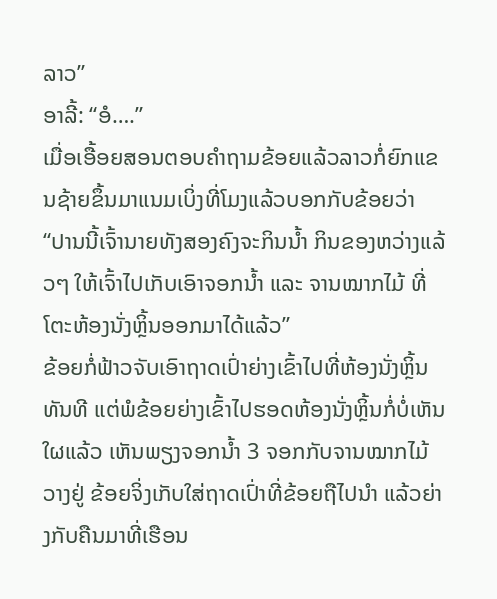ລາວ”
ອາລີ້: “ອໍ….”
ເມື່ອເອື້ອຍສອນຕອບຄຳຖາມຂ້ອຍແລ້ວລາວກໍ່ຍົກແຂນຊ້າຍຂຶ້ນມາແນມເບິ່ງທີ່ໂມງແລ້ວບອກກັບຂ້ອຍວ່າ “ປານນີ້ເຈົ້ານາຍທັງສອງຄົງຈະກິນນ້ຳ ກິນຂອງຫວ່າງແລ້ວໆ ໃຫ້ເຈົ້າໄປເກັບເອົາຈອກນ້ຳ ແລະ ຈານໝາກໄມ້ ທີ່ໂຕະຫ້ອງນັ່ງຫຼິ້ນອອກມາໄດ້ແລ້ວ”
ຂ້ອຍກໍ່ຟ້າວຈັບເອົາຖາດເປົ່າຍ່າງເຂົ້າໄປທີ່ຫ້ອງນັ່ງຫຼິ້ນທັນທີ ແຕ່ພໍຂ້ອຍຍ່າງເຂົ້າໄປຮອດຫ້ອງນັ່ງຫຼິ້ນກໍ່ບໍ່ເຫັນໃຜແລ້ວ ເຫັນພຽງຈອກນ້ຳ 3 ຈອກກັບຈານໝາກໄມ້ວາງຢູ່ ຂ້ອຍຈິ່ງເກັບໃສ່ຖາດເປົ່າທີ່ຂ້ອຍຖືໄປນຳ ແລ້ວຍ່າງກັບຄືນມາທີ່ເຮືອນ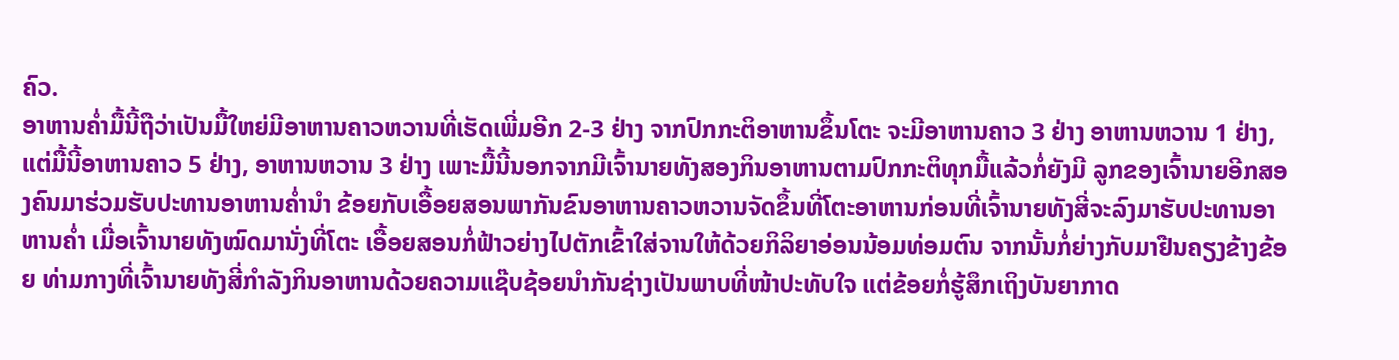ຄົວ.
ອາຫານຄ່ຳມື້ນີ້ຖືວ່າເປັນມື້ໃຫຍ່ມີອາຫານຄາວຫວານທີ່ເຮັດເພີ່ມອີກ 2-3 ຢ່າງ ຈາກປົກກະຕິອາຫານຂຶ້ນໂຕະ ຈະມີອາຫານຄາວ 3 ຢ່າງ ອາຫານຫວານ 1 ຢ່າງ, ແຕ່ມື້ນີ້ອາຫານຄາວ 5 ຢ່າງ, ອາຫານຫວານ 3 ຢ່າງ ເພາະມື້ນີ້ນອກຈາກມີເຈົ້ານາຍທັງສອງກິນອາຫານຕາມປົກກະຕິທຸກມື້ແລ້ວກໍ່ຍັງມີ ລູກຂອງເຈົ້ານາຍອີກສອງຄົນມາຮ່ວມຮັບປະທານອາຫານຄ່ຳນຳ ຂ້ອຍກັບເອື້ອຍສອນພາກັນຂົນອາຫານຄາວຫວານຈັດຂຶ້ນທີ່ໂຕະອາຫານກ່ອນທີ່ເຈົ້ານາຍທັງສີ່ຈະລົງມາຮັບປະທານອາຫານຄ່ຳ ເມື່ອເຈົ້ານາຍທັງໝົດມານັ່ງທີ່ໂຕະ ເອື້ອຍສອນກໍ່ຟ້າວຍ່າງໄປຕັກເຂົ້າໃສ່ຈານໃຫ້ດ້ວຍກິລິຍາອ່ອນນ້ອມທ່ອມຕົນ ຈາກນັ້ນກໍ່ຍ່າງກັບມາຢືນຄຽງຂ້າງຂ້ອຍ ທ່າມກາງທີ່ເຈົ້ານາຍທັງສີ່ກຳລັງກິນອາຫານດ້ວຍຄວາມແຊ໊ບຊ້ອຍນຳກັນຊ່າງເປັນພາບທີ່ໜ້າປະທັບໃຈ ແຕ່ຂ້ອຍກໍ່ຮູ້ສຶກເຖິງບັນຍາກາດ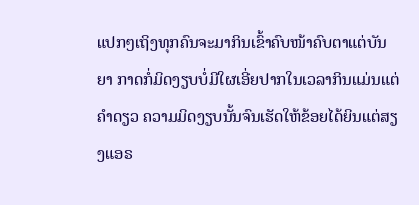ແປກໆເຖິງທຸກຄົນຈະມາກິນເຂົ້າຄົບໜ້າຄົບຕາແຕ່ບັນຍາ ກາດກໍ່ມິດງຽບບໍ່ມີໃຜເອີ່ຍປາກໃນເວລາກິນແມ່ນແຕ່ຄຳດຽວ ຄວາມມິດງຽບນັ້ນຈົນເຮັດໃຫ້ຂ້ອຍໄດ້ຍິນແຕ່ສຽງແອຣ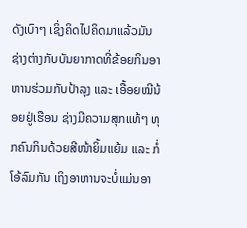ດັງເບົາໆ ເຊິ່ງຄິດໄປຄິດມາແລ້ວມັນຊ່າງຕ່າງກັບບັນຍາກາດທີ່ຂ້ອຍກິນອາຫານຮ່ວມກັບປ້າລຸງ ແລະ ເອື້ອຍໝີນ້ອຍຢູ່ເຮືອນ ຊ່າງມີຄວາມສຸກແທ້ໆ ທຸກຄົນກິນດ້ວຍສີໜ້າຍິ້ມແຍ້ມ ແລະ ກໍ່ໂອ້ລົມກັນ ເຖິງອາຫານຈະບໍ່ແມ່ນອາ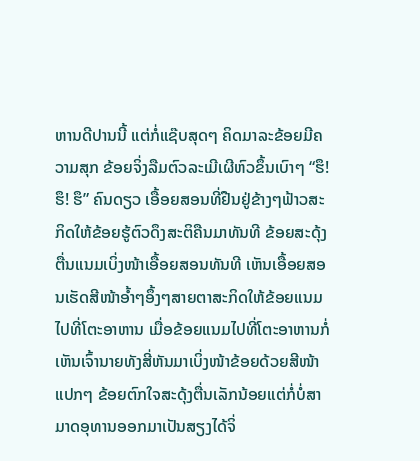ຫານດີປານນີ້ ແຕ່ກໍ່ແຊ໊ບສຸດໆ ຄິດມາລະຂ້ອຍມີຄວາມສຸກ ຂ້ອຍຈິ່ງລືມຕົວລະເມີເຜີຫົວຂຶ້ນເບົາໆ “ຮຶ! ຮຶ! ຮຶ” ຄົນດຽວ ເອື້ອຍສອນທີ່ຢືນຢູ່ຂ້າງໆຟ້າວສະກິດໃຫ້ຂ້ອຍຮູ້ຕົວດຶງສະຕິຄືນມາທັນທີ ຂ້ອຍສະດຸ້ງຕື່ນແນມເບິ່ງໜ້າເອື້ອຍສອນທັນທີ ເຫັນເອື້ອຍສອນເຮັດສີໜ້າອ້ຳໆອຶ້ງໆສາຍຕາສະກິດໃຫ້ຂ້ອຍແນມໄປທີ່ໂຕະອາຫານ ເມື່ອຂ້ອຍແນມໄປທີ່ໂຕະອາຫານກໍ່ເຫັນເຈົ້ານາຍທັງສີ່ຫັນມາເບິ່ງໜ້າຂ້ອຍດ້ວຍສີໜ້າແປກໆ ຂ້ອຍຕົກໃຈສະດຸ້ງຕື່ນເລັກນ້ອຍແຕ່ກໍ່ບໍ່ສາມາດອຸທານອອກມາເປັນສຽງໄດ້ຈິ່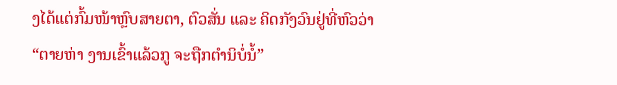ງໄດ້ແຕ່ກົ້ມໜ້າຫຼົບສາຍຕາ, ຕົວສັ່ນ ແລະ ຄິດກັງວົນຢູ່ທີ່ຫົວວ່າ
“ຕາຍຫ່າ ງານເຂົ້າແລ້ວກູ ຈະຖືກຕຳນິບໍ່ນໍ້”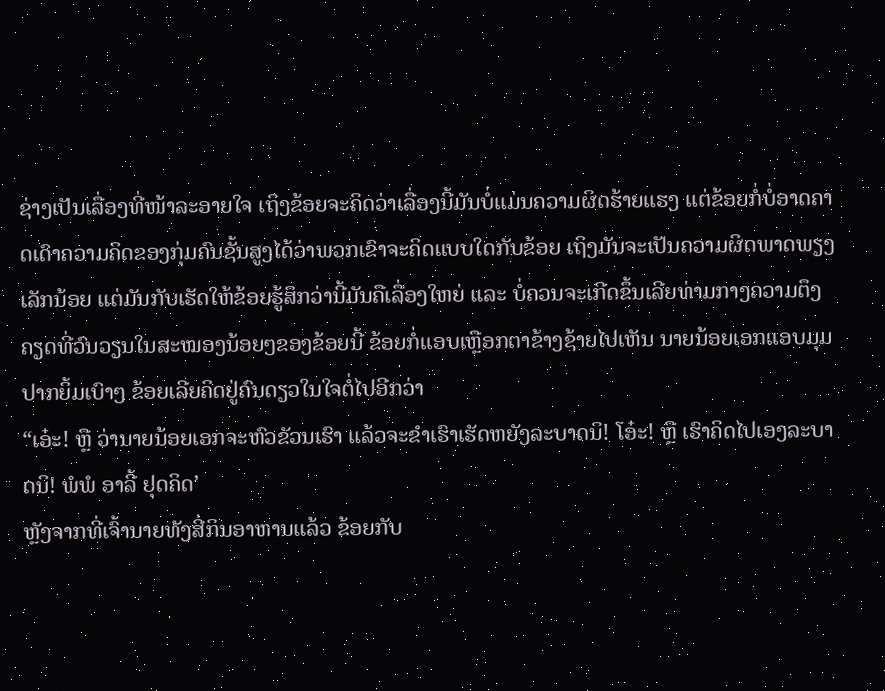ຊ່າງເປັນເລື່ອງທີ່ໜ້າລະອາຍໃຈ ເຖິງຂ້ອຍຈະຄິດວ່າເລື່ອງນີ້ມັນບໍ່ແມ່ນຄວາມຜິດຮ້າຍແຮງ ແຕ່ຂ້ອຍກໍ່ບໍ່ອາດຄາດເດົາຄວາມຄິດຂອງກຸ່ມຄົນຊັ້ນສູງໄດ້ວ່າພວກເຂົາຈະຄິດແບບໃດກັບຂ້ອຍ ເຖິງມັນຈະເປັນຄວາມຜິດພາດພຽງເລັກນ້ອຍ ແຕ່ມັນກັບເຮັດໃຫ້ຂ້ອຍຮູ້ສຶກວ່ານີ້ມັນຄືເລື່ອງໃຫຍ່ ແລະ ບໍ່ຄວນຈະເກີດຂຶ້ນເລີຍທ່າມກາງຄວາມຕຶງຄຽດທີ່ວົນວຽນໃນສະໝອງນ້ອຍໆຂອງຂ້ອຍນີ້ ຂ້ອຍກໍ່ແອບເຫຼືອກຕາຂ້າງຊ້າຍໄປເຫັນ ນາຍນ້ອຍເອກແອບມຸມປາກຍິ້ມເບົາໆ ຂ້ອຍເລີຍຄິດຢູ່ຄົນດຽວໃນໃຈຕໍ່ໄປອີກວ່າ
“ເອ໋ະ! ຫຼື ວ່ານາຍນ້ອຍເອກຈະຫົວຂັວນເຮົາ ແລ້ວຈະຂຳເຮົາເຮັດຫຍັງລະບາດນິ! ໂອ໋ະ! ຫຼື ເຮົາຄິດໄປເອງລະບາດນິ! ພໍພໍ ອາລີ້ ຢຸດຄິດ’
ຫຼັງຈາກທີ່ເຈົ້ານາຍທັງສີ່ກິນອາຫານແລ້ວ ຂ້ອຍກັບ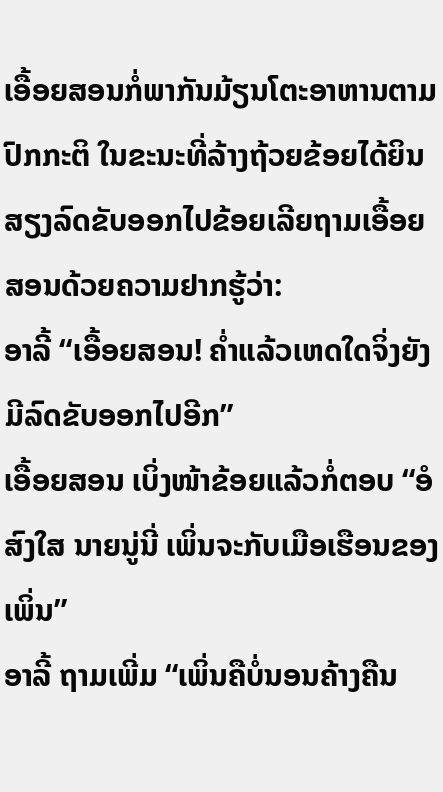ເອື້ອຍສອນກໍ່ພາກັນມ້ຽນໂຕະອາຫານຕາມປົກກະຕິ ໃນຂະນະທີ່ລ້າງຖ້ວຍຂ້ອຍໄດ້ຍິນສຽງລົດຂັບອອກໄປຂ້ອຍເລີຍຖາມເອື້ອຍສອນດ້ວຍຄວາມຢາກຮູ້ວ່າ:
ອາລີ້ “ເອື້ອຍສອນ! ຄ່ຳແລ້ວເຫດໃດຈິ່ງຍັງມີລົດຂັບອອກໄປອີກ”
ເອື້ອຍສອນ ເບິ່ງໜ້າຂ້ອຍແລ້ວກໍ່ຕອບ “ອໍ ສົງໃສ ນາຍນູ່ນີ່ ເພິ່ນຈະກັບເມືອເຮືອນຂອງເພິ່ນ”
ອາລີ້ ຖາມເພີ່ມ “ເພິ່ນຄືບໍ່ນອນຄ້າງຄືນ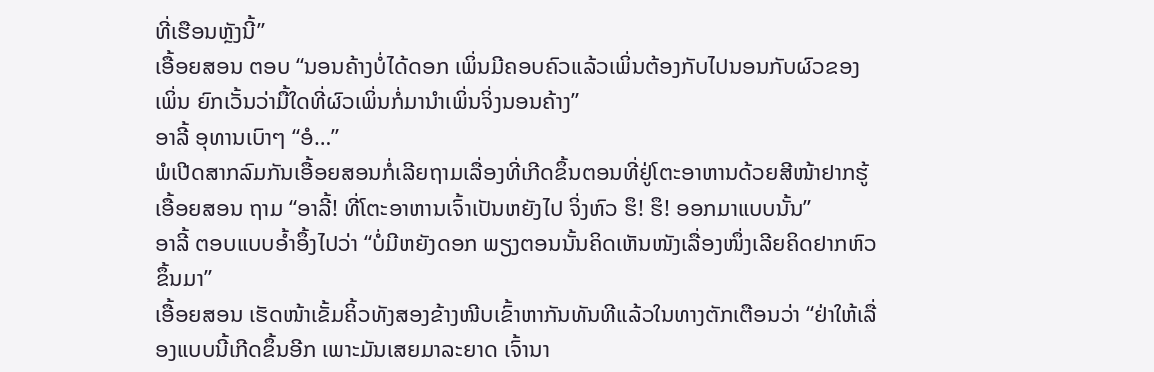ທີ່ເຮືອນຫຼັງນີ້”
ເອື້ອຍສອນ ຕອບ “ນອນຄ້າງບໍ່ໄດ້ດອກ ເພິ່ນມີຄອບຄົວແລ້ວເພິ່ນຕ້ອງກັບໄປນອນກັບຜົວຂອງເພິ່ນ ຍົກເວັ້ນວ່າມື້ໃດທີ່ຜົວເພິ່ນກໍ່ມານຳເພິ່ນຈິ່ງນອນຄ້າງ”
ອາລີ້ ອຸທານເບົາໆ “ອໍ…”
ພໍເປີດສາກລົມກັນເອື້ອຍສອນກໍ່ເລີຍຖາມເລື່ອງທີ່ເກີດຂຶ້ນຕອນທີ່ຢູ່ໂຕະອາຫານດ້ວຍສີໜ້າຢາກຮູ້
ເອື້ອຍສອນ ຖາມ “ອາລີ້! ທີ່ໂຕະອາຫານເຈົ້າເປັນຫຍັງໄປ ຈິ່ງຫົວ ຮຶ! ຮຶ! ອອກມາແບບນັ້ນ”
ອາລີ້ ຕອບແບບອ້ຳອຶ້ງໄປວ່າ “ບໍ່ມີຫຍັງດອກ ພຽງຕອນນັ້ນຄິດເຫັນໜັງເລື່ອງໜຶ່ງເລີຍຄິດຢາກຫົວຂຶ້ນມາ”
ເອື້ອຍສອນ ເຮັດໜ້າເຂັ້ມຄິ້ວທັງສອງຂ້າງໜີບເຂົ້າຫາກັນທັນທີແລ້ວໃນທາງຕັກເຕືອນວ່າ “ຢ່າໃຫ້ເລື່ອງແບບນີ້ເກີດຂຶ້ນອີກ ເພາະມັນເສຍມາລະຍາດ ເຈົ້ານາ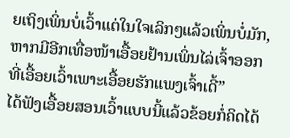ຍເຖິງເພິ່ນບໍ່ເວົ້າແຕ່ໃນໃຈເລິກໆແລ້ວເພິ່ນບໍ່ມັກ, ຫາກມີອີກເທື່ອໜ້າເອື້ອຍຢ້ານເພິ່ນໄລ່ເຈົ້າອອກ ທີ່ເອື້ອຍເວົ້າເພາະເອື້ອຍຮັກແພງເຈົ້າເດີ້”
ໄດ້ຟັງເອື້ອຍສອນເວົ້າແບບນີ້ແລ້ວຂ້ອຍກໍ່ຄິດໄດ້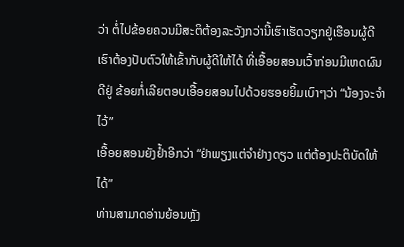ວ່າ ຕໍ່ໄປຂ້ອຍຄວນມີສະຕິຕ້ອງລະວັງກວ່ານີ້ເຮົາເຮັດວຽກຢູ່ເຮືອນຜູ້ດີເຮົາຕ້ອງປັບຕົວໃຫ້ເຂົ້າກັບຜູ້ດີໃຫ້ໄດ້ ທີ່ເອື້ອຍສອນເວົ້າກ່ອນມີເຫດຜົນດີຢູ່ ຂ້ອຍກໍ່ເລີຍຕອບເອື້ອຍສອນໄປດ້ວຍຮອຍຍິ້ມເບົາໆວ່າ “ນ້ອງຈະຈຳໄວ້”
ເອື້ອຍສອນຍັງຢ້ຳອີກວ່າ “ຢ່າພຽງແຕ່ຈຳຢ່າງດຽວ ແຕ່ຕ້ອງປະຕິບັດໃຫ້ໄດ້”
ທ່ານສາມາດອ່ານຍ້ອນຫຼັງ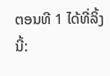ຕອນທີ 1 ໄດ້ທີ່ລິ້ງນີ້: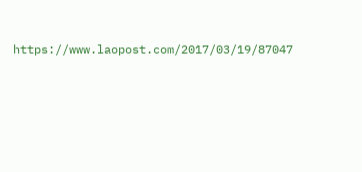https://www.laopost.com/2017/03/19/87047